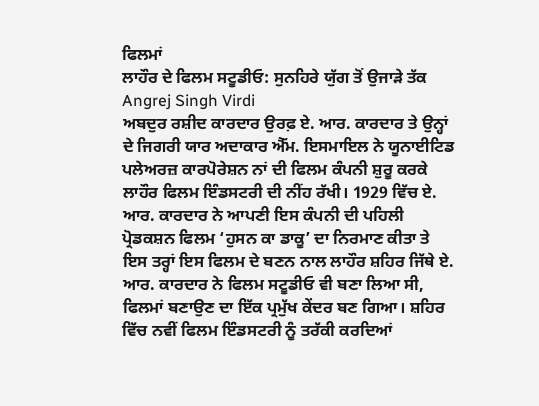ਫਿਲਮਾਂ
ਲਾਹੌਰ ਦੇ ਫਿਲਮ ਸਟੂਡੀਓ: ਸੁਨਹਿਰੇ ਯੁੱਗ ਤੋਂ ਉਜਾੜੇ ਤੱਕ
Angrej Singh Virdi
ਅਬਦੁਰ ਰਸ਼ੀਦ ਕਾਰਦਾਰ ਉਰਫ਼ ਏ. ਆਰ. ਕਾਰਦਾਰ ਤੇ ਉਨ੍ਹਾਂ ਦੇ ਜਿਗਰੀ ਯਾਰ ਅਦਾਕਾਰ ਐੱਮ. ਇਸਮਾਇਲ ਨੇ ਯੂਨਾਈਟਿਡ ਪਲੇਅਰਜ਼ ਕਾਰਪੋਰੇਸ਼ਨ ਨਾਂ ਦੀ ਫਿਲਮ ਕੰਪਨੀ ਸ਼ੁਰੂ ਕਰਕੇ ਲਾਹੌਰ ਫਿਲਮ ਇੰਡਸਟਰੀ ਦੀ ਨੀਂਹ ਰੱਖੀ। 1929 ਵਿੱਚ ਏ. ਆਰ. ਕਾਰਦਾਰ ਨੇ ਆਪਣੀ ਇਸ ਕੰਪਨੀ ਦੀ ਪਹਿਲੀ ਪ੍ਰੋਡਕਸ਼ਨ ਫਿਲਮ ‘ਹੁਸਨ ਕਾ ਡਾਕੂ’ ਦਾ ਨਿਰਮਾਣ ਕੀਤਾ ਤੇ ਇਸ ਤਰ੍ਹਾਂ ਇਸ ਫਿਲਮ ਦੇ ਬਣਨ ਨਾਲ ਲਾਹੌਰ ਸ਼ਹਿਰ ਜਿੱਥੇ ਏ. ਆਰ. ਕਾਰਦਾਰ ਨੇ ਫਿਲਮ ਸਟੂਡੀਓ ਵੀ ਬਣਾ ਲਿਆ ਸੀ, ਫਿਲਮਾਂ ਬਣਾਉਣ ਦਾ ਇੱਕ ਪ੍ਰਮੁੱਖ ਕੇਂਦਰ ਬਣ ਗਿਆ। ਸ਼ਹਿਰ ਵਿੱਚ ਨਵੀਂ ਫਿਲਮ ਇੰਡਸਟਰੀ ਨੂੰ ਤਰੱਕੀ ਕਰਦਿਆਂ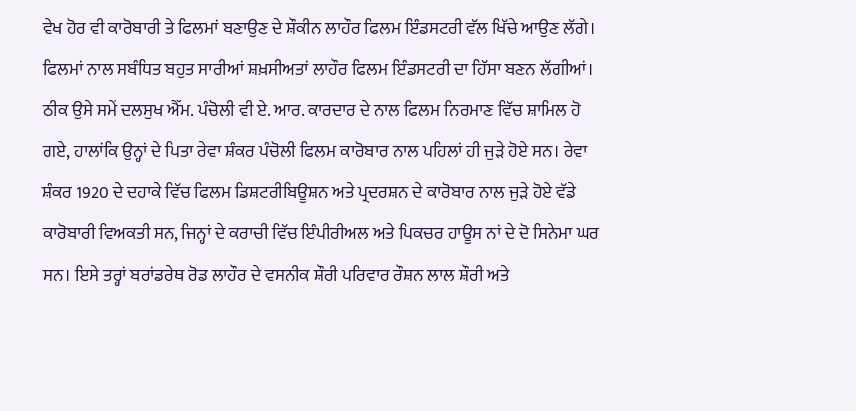ਵੇਖ ਹੋਰ ਵੀ ਕਾਰੋਬਾਰੀ ਤੇ ਫਿਲਮਾਂ ਬਣਾਉਣ ਦੇ ਸ਼ੌਕੀਨ ਲਾਹੌਰ ਫਿਲਮ ਇੰਡਸਟਰੀ ਵੱਲ ਖਿੱਚੇ ਆਉਣ ਲੱਗੇ।
ਫਿਲਮਾਂ ਨਾਲ ਸਬੰਧਿਤ ਬਹੁਤ ਸਾਰੀਆਂ ਸ਼ਖ਼ਸੀਅਤਾਂ ਲਾਹੌਰ ਫਿਲਮ ਇੰਡਸਟਰੀ ਦਾ ਹਿੱਸਾ ਬਣਨ ਲੱਗੀਆਂ। ਠੀਕ ਉਸੇ ਸਮੇਂ ਦਲਸੁਖ ਐੱਮ. ਪੰਚੋਲੀ ਵੀ ਏ. ਆਰ. ਕਾਰਦਾਰ ਦੇ ਨਾਲ ਫਿਲਮ ਨਿਰਮਾਣ ਵਿੱਚ ਸ਼ਾਮਿਲ ਹੋ ਗਏ, ਹਾਲਾਂਕਿ ਉਨ੍ਹਾਂ ਦੇ ਪਿਤਾ ਰੇਵਾ ਸ਼ੰਕਰ ਪੰਚੋਲੀ ਫਿਲਮ ਕਾਰੋਬਾਰ ਨਾਲ ਪਹਿਲਾਂ ਹੀ ਜੁੜੇ ਹੋਏ ਸਨ। ਰੇਵਾ ਸ਼ੰਕਰ 1920 ਦੇ ਦਹਾਕੇ ਵਿੱਚ ਫਿਲਮ ਡਿਸ਼ਟਰੀਬਿਊਸ਼ਨ ਅਤੇ ਪ੍ਰਦਰਸ਼ਨ ਦੇ ਕਾਰੋਬਾਰ ਨਾਲ ਜੁੜੇ ਹੋਏ ਵੱਡੇ ਕਾਰੋਬਾਰੀ ਵਿਅਕਤੀ ਸਨ, ਜਿਨ੍ਹਾਂ ਦੇ ਕਰਾਚੀ ਵਿੱਚ ਇੰਪੀਰੀਅਲ ਅਤੇ ਪਿਕਚਰ ਹਾਊਸ ਨਾਂ ਦੇ ਦੋ ਸਿਨੇਮਾ ਘਰ ਸਨ। ਇਸੇ ਤਰ੍ਹਾਂ ਬਰਾਂਡਰੇਥ ਰੋਡ ਲਾਹੌਰ ਦੇ ਵਸਨੀਕ ਸ਼ੌਰੀ ਪਰਿਵਾਰ ਰੌਸ਼ਨ ਲਾਲ ਸ਼ੌਰੀ ਅਤੇ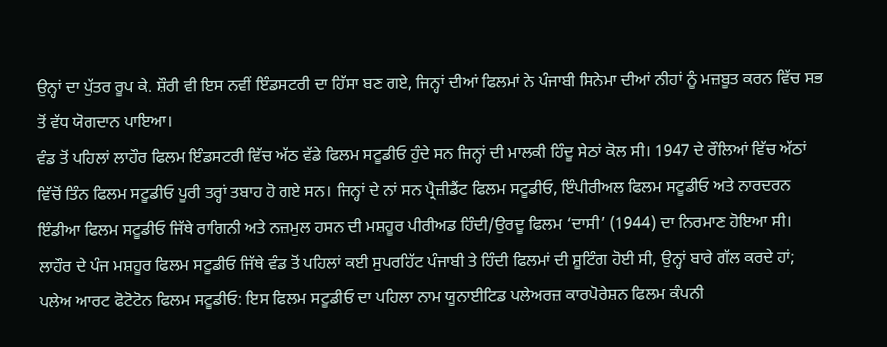ਉਨ੍ਹਾਂ ਦਾ ਪੁੱਤਰ ਰੂਪ ਕੇ. ਸ਼ੌਰੀ ਵੀ ਇਸ ਨਵੀਂ ਇੰਡਸਟਰੀ ਦਾ ਹਿੱਸਾ ਬਣ ਗਏ, ਜਿਨ੍ਹਾਂ ਦੀਆਂ ਫਿਲਮਾਂ ਨੇ ਪੰਜਾਬੀ ਸਿਨੇਮਾ ਦੀਆਂ ਨੀਹਾਂ ਨੂੰ ਮਜ਼ਬੂਤ ਕਰਨ ਵਿੱਚ ਸਭ ਤੋਂ ਵੱਧ ਯੋਗਦਾਨ ਪਾਇਆ।
ਵੰਡ ਤੋਂ ਪਹਿਲਾਂ ਲਾਹੌਰ ਫਿਲਮ ਇੰਡਸਟਰੀ ਵਿੱਚ ਅੱਠ ਵੱਡੇ ਫਿਲਮ ਸਟੂਡੀਓ ਹੁੰਦੇ ਸਨ ਜਿਨ੍ਹਾਂ ਦੀ ਮਾਲਕੀ ਹਿੰਦੂ ਸੇਠਾਂ ਕੋਲ ਸੀ। 1947 ਦੇ ਰੌਲਿਆਂ ਵਿੱਚ ਅੱਠਾਂ ਵਿੱਚੋਂ ਤਿੰਨ ਫਿਲਮ ਸਟੂਡੀਓ ਪੂਰੀ ਤਰ੍ਹਾਂ ਤਬਾਹ ਹੋ ਗਏ ਸਨ। ਜਿਨ੍ਹਾਂ ਦੇ ਨਾਂ ਸਨ ਪ੍ਰੈਜ਼ੀਡੈਂਟ ਫਿਲਮ ਸਟੂਡੀਓ, ਇੰਪੀਰੀਅਲ ਫਿਲਮ ਸਟੂਡੀਓ ਅਤੇ ਨਾਰਦਰਨ ਇੰਡੀਆ ਫਿਲਮ ਸਟੂਡੀਓ ਜਿੱਥੇ ਰਾਗਿਨੀ ਅਤੇ ਨਜ਼ਮੁਲ ਹਸਨ ਦੀ ਮਸ਼ਹੂਰ ਪੀਰੀਅਡ ਹਿੰਦੀ/ਉਰਦੂ ਫਿਲਮ ‘ਦਾਸੀ’ (1944) ਦਾ ਨਿਰਮਾਣ ਹੋਇਆ ਸੀ।
ਲਾਹੌਰ ਦੇ ਪੰਜ ਮਸ਼ਹੂਰ ਫਿਲਮ ਸਟੂਡੀਓ ਜਿੱਥੇ ਵੰਡ ਤੋਂ ਪਹਿਲਾਂ ਕਈ ਸੁਪਰਹਿੱਟ ਪੰਜਾਬੀ ਤੇ ਹਿੰਦੀ ਫਿਲਮਾਂ ਦੀ ਸ਼ੂਟਿੰਗ ਹੋਈ ਸੀ, ਉਨ੍ਹਾਂ ਬਾਰੇ ਗੱਲ ਕਰਦੇ ਹਾਂ;
ਪਲੇਅ ਆਰਟ ਫੋਟੋਟੋਨ ਫਿਲਮ ਸਟੂਡੀਓ: ਇਸ ਫਿਲਮ ਸਟੂਡੀਓ ਦਾ ਪਹਿਲਾ ਨਾਮ ਯੂਨਾਈਟਿਡ ਪਲੇਅਰਜ਼ ਕਾਰਪੋਰੇਸ਼ਨ ਫਿਲਮ ਕੰਪਨੀ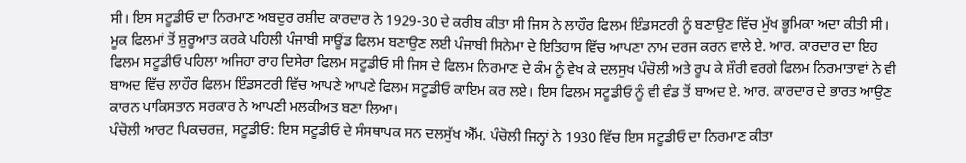ਸੀ। ਇਸ ਸਟੂਡੀਓ ਦਾ ਨਿਰਮਾਣ ਅਬਦੁਰ ਰਸ਼ੀਦ ਕਾਰਦਾਰ ਨੇ 1929-30 ਦੇ ਕਰੀਬ ਕੀਤਾ ਸੀ ਜਿਸ ਨੇ ਲਾਹੌਰ ਫਿਲਮ ਇੰਡਸਟਰੀ ਨੂੰ ਬਣਾਉਣ ਵਿੱਚ ਮੁੱਖ ਭੂਮਿਕਾ ਅਦਾ ਕੀਤੀ ਸੀ। ਮੂਕ ਫਿਲਮਾਂ ਤੋਂ ਸ਼ੁਰੂਆਤ ਕਰਕੇ ਪਹਿਲੀ ਪੰਜਾਬੀ ਸਾਊਂਡ ਫਿਲਮ ਬਣਾਉਣ ਲਈ ਪੰਜਾਬੀ ਸਿਨੇਮਾ ਦੇ ਇਤਿਹਾਸ ਵਿੱਚ ਆਪਣਾ ਨਾਮ ਦਰਜ ਕਰਨ ਵਾਲੇ ਏ. ਆਰ. ਕਾਰਦਾਰ ਦਾ ਇਹ ਫਿਲਮ ਸਟੂਡੀਓ ਪਹਿਲਾ ਅਜਿਹਾ ਰਾਹ ਦਿਸੇਰਾ ਫਿਲਮ ਸਟੂਡੀਓ ਸੀ ਜਿਸ ਦੇ ਫਿਲਮ ਨਿਰਮਾਣ ਦੇ ਕੰਮ ਨੂੰ ਵੇਖ ਕੇ ਦਲਸੁਖ ਪੰਚੋਲੀ ਅਤੇ ਰੂਪ ਕੇ ਸ਼ੌਰੀ ਵਰਗੇ ਫਿਲਮ ਨਿਰਮਾਤਾਵਾਂ ਨੇ ਵੀ ਬਾਅਦ ਵਿੱਚ ਲਾਹੌਰ ਫਿਲਮ ਇੰਡਸਟਰੀ ਵਿੱਚ ਆਪਣੇ ਆਪਣੇ ਫਿਲਮ ਸਟੂਡੀਓ ਕਾਇਮ ਕਰ ਲਏ। ਇਸ ਫਿਲਮ ਸਟੂਡੀਓ ਨੂੰ ਵੀ ਵੰਡ ਤੋਂ ਬਾਅਦ ਏ. ਆਰ. ਕਾਰਦਾਰ ਦੇ ਭਾਰਤ ਆਉਣ ਕਾਰਨ ਪਾਕਿਸਤਾਨ ਸਰਕਾਰ ਨੇ ਆਪਣੀ ਮਲਕੀਅਤ ਬਣਾ ਲਿਆ।
ਪੰਚੋਲੀ ਆਰਟ ਪਿਕਚਰਜ਼, ਸਟੂਡੀਓ: ਇਸ ਸਟੂਡੀਓ ਦੇ ਸੰਸਥਾਪਕ ਸਨ ਦਲਸੁੱਖ ਐੱਮ. ਪੰਚੋਲੀ ਜਿਨ੍ਹਾਂ ਨੇ 1930 ਵਿੱਚ ਇਸ ਸਟੂਡੀਓ ਦਾ ਨਿਰਮਾਣ ਕੀਤਾ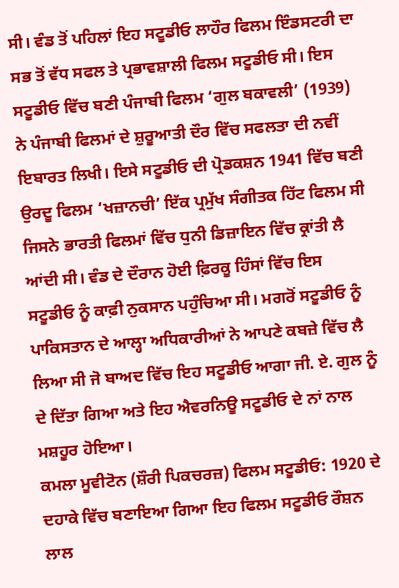ਸੀ। ਵੰਡ ਤੋਂ ਪਹਿਲਾਂ ਇਹ ਸਟੂਡੀਓ ਲਾਹੌਰ ਫਿਲਮ ਇੰਡਸਟਰੀ ਦਾ ਸਭ ਤੋਂ ਵੱਧ ਸਫਲ ਤੇ ਪ੍ਰਭਾਵਸ਼ਾਲੀ ਫਿਲਮ ਸਟੂਡੀਓ ਸੀ। ਇਸ ਸਟੂਡੀਓ ਵਿੱਚ ਬਣੀ ਪੰਜਾਬੀ ਫਿਲਮ ‘ਗੁਲ ਬਕਾਵਲੀ’ (1939) ਨੇ ਪੰਜਾਬੀ ਫਿਲਮਾਂ ਦੇ ਸ਼ੁਰੂਆਤੀ ਦੌਰ ਵਿੱਚ ਸਫਲਤਾ ਦੀ ਨਵੀਂ ਇਬਾਰਤ ਲਿਖੀ। ਇਸੇ ਸਟੂਡੀਓ ਦੀ ਪ੍ਰੋਡਕਸ਼ਨ 1941 ਵਿੱਚ ਬਣੀ ਉਰਦੂ ਫਿਲਮ ‘ਖਜ਼ਾਨਚੀ’ ਇੱਕ ਪ੍ਰਮੁੱਖ ਸੰਗੀਤਕ ਹਿੱਟ ਫਿਲਮ ਸੀ ਜਿਸਨੇ ਭਾਰਤੀ ਫਿਲਮਾਂ ਵਿੱਚ ਧੁਨੀ ਡਿਜ਼ਾਇਨ ਵਿੱਚ ਕ੍ਰਾਂਤੀ ਲੈ ਆਂਦੀ ਸੀ। ਵੰਡ ਦੇ ਦੌਰਾਨ ਹੋਈ ਫ਼ਿਰਕੂ ਹਿੰਸਾਂ ਵਿੱਚ ਇਸ ਸਟੂਡੀਓ ਨੂੰ ਕਾਫ਼ੀ ਨੁਕਸਾਨ ਪਹੁੰਚਿਆ ਸੀ। ਮਗਰੋਂ ਸਟੂਡੀਓ ਨੂੰ ਪਾਕਿਸਤਾਨ ਦੇ ਆਲ੍ਹਾ ਅਧਿਕਾਰੀਆਂ ਨੇ ਆਪਣੇ ਕਬਜ਼ੇ ਵਿੱਚ ਲੈ ਲਿਆ ਸੀ ਜੋ ਬਾਅਦ ਵਿੱਚ ਇਹ ਸਟੂਡੀਓ ਆਗਾ ਜੀ. ਏ. ਗੁਲ ਨੂੰ ਦੇ ਦਿੱਤਾ ਗਿਆ ਅਤੇ ਇਹ ਐਵਰਨਿਊ ਸਟੂਡੀਓ ਦੇ ਨਾਂ ਨਾਲ ਮਸ਼ਹੂਰ ਹੋਇਆ।
ਕਮਲਾ ਮੂਵੀਟੋਨ (ਸ਼ੌਰੀ ਪਿਕਚਰਜ਼) ਫਿਲਮ ਸਟੂਡੀਓ: 1920 ਦੇ ਦਹਾਕੇ ਵਿੱਚ ਬਣਾਇਆ ਗਿਆ ਇਹ ਫਿਲਮ ਸਟੂਡੀਓ ਰੌਸ਼ਨ ਲਾਲ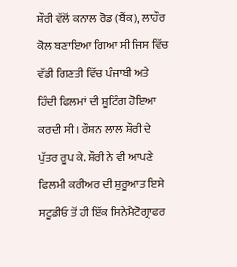ਸ਼ੌਰੀ ਵੱਲੋਂ ਕਨਾਲ ਰੋਡ (ਬੈਂਕ), ਲਾਹੌਰ ਕੋਲ ਬਣਾਇਆ ਗਿਆ ਸੀ ਜਿਸ ਵਿੱਚ ਵੱਡੀ ਗਿਣਤੀ ਵਿੱਚ ਪੰਜਾਬੀ ਅਤੇ ਹਿੰਦੀ ਫਿਲਮਾਂ ਦੀ ਸ਼ੂਟਿੰਗ ਹੋਇਆ ਕਰਦੀ ਸੀ। ਰੌਸ਼ਨ ਲਾਲ ਸ਼ੌਰੀ ਦੇ ਪੁੱਤਰ ਰੂਪ ਕੇ. ਸ਼ੌਰੀ ਨੇ ਵੀ ਆਪਣੇ ਫਿਲਮੀ ਕਰੀਅਰ ਦੀ ਸ਼ੁਰੂਆਤ ਇਸੇ ਸਟੂਡੀਓ ਤੋਂ ਹੀ ਇੱਕ ਸਿਨੇਮੈਟੋਗ੍ਰਾਫਰ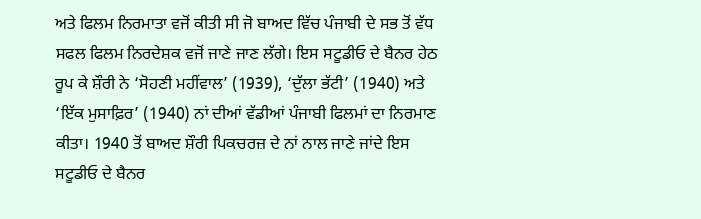ਅਤੇ ਫਿਲਮ ਨਿਰਮਾਤਾ ਵਜੋਂ ਕੀਤੀ ਸੀ ਜੋ ਬਾਅਦ ਵਿੱਚ ਪੰਜਾਬੀ ਦੇ ਸਭ ਤੋਂ ਵੱਧ ਸਫਲ ਫਿਲਮ ਨਿਰਦੇਸ਼ਕ ਵਜੋਂ ਜਾਣੇ ਜਾਣ ਲੱਗੇ। ਇਸ ਸਟੂਡੀਓ ਦੇ ਬੈਨਰ ਹੇਠ ਰੂਪ ਕੇ ਸ਼ੌਰੀ ਨੇ ‘ਸੋਹਣੀ ਮਹੀਂਵਾਲ’ (1939), ‘ਦੁੱਲਾ ਭੱਟੀ’ (1940) ਅਤੇ ‘ਇੱਕ ਮੁਸਾਫ਼ਿਰ’ (1940) ਨਾਂ ਦੀਆਂ ਵੱਡੀਆਂ ਪੰਜਾਬੀ ਫਿਲਮਾਂ ਦਾ ਨਿਰਮਾਣ ਕੀਤਾ। 1940 ਤੋਂ ਬਾਅਦ ਸ਼ੌਰੀ ਪਿਕਚਰਜ਼ ਦੇ ਨਾਂ ਨਾਲ ਜਾਣੇ ਜਾਂਦੇ ਇਸ ਸਟੂਡੀਓ ਦੇ ਬੈਨਰ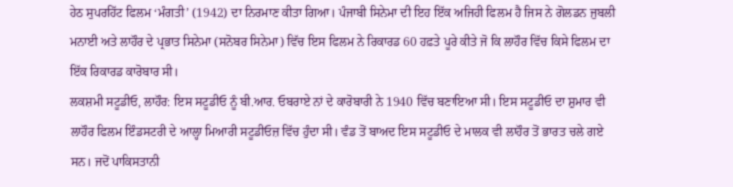ਹੇਠ ਸੁਪਰਹਿੱਟ ਫਿਲਮ ‘ਮੰਗਤੀ’ (1942) ਦਾ ਨਿਰਮਾਣ ਕੀਤਾ ਗਿਆ। ਪੰਜਾਬੀ ਸਿਨੇਮਾ ਦੀ ਇਹ ਇੱਕ ਅਜਿਹੀ ਫਿਲਮ ਹੈ ਜਿਸ ਨੇ ਗੋਲਡਨ ਜੁਬਲੀ ਮਨਾਈ ਅਤੇ ਲਾਹੌਰ ਦੇ ਪ੍ਰਭਾਤ ਸਿਨੇਮਾ (ਸਨੋਬਰ ਸਿਨੇਮਾ) ਵਿੱਚ ਇਸ ਫਿਲਮ ਨੇ ਰਿਕਾਰਡ 60 ਹਫ਼ਤੇ ਪੂਰੇ ਕੀਤੇ ਜੋ ਕਿ ਲਾਹੌਰ ਵਿੱਚ ਕਿਸੇ ਫਿਲਮ ਦਾ ਇੱਕ ਰਿਕਾਰਡ ਕਾਰੋਬਾਰ ਸੀ।
ਲਕਸ਼ਮੀ ਸਟੂਡੀਓ, ਲਾਹੌਰ: ਇਸ ਸਟੂਡੀਓ ਨੂੰ ਬੀ.ਆਰ. ਓਬਰਾਏ ਨਾਂ ਦੇ ਕਾਰੋਬਾਰੀ ਨੇ 1940 ਵਿੱਚ ਬਣਾਇਆ ਸੀ। ਇਸ ਸਟੂਡੀਓ ਦਾ ਸ਼ੁਮਾਰ ਵੀ ਲਾਹੌਰ ਫਿਲਮ ਇੰਡਸਟਰੀ ਦੇ ਆਲ੍ਹਾ ਮਿਆਰੀ ਸਟੂਡੀਓਜ਼ ਵਿੱਚ ਹੁੰਦਾ ਸੀ। ਵੰਡ ਤੋਂ ਬਾਅਦ ਇਸ ਸਟੂਡੀਓ ਦੇ ਮਾਲਕ ਵੀ ਲਾਹੌਰ ਤੋਂ ਭਾਰਤ ਚਲੇ ਗਏ ਸਨ। ਜਦੋਂ ਪਾਕਿਸਤਾਨੀ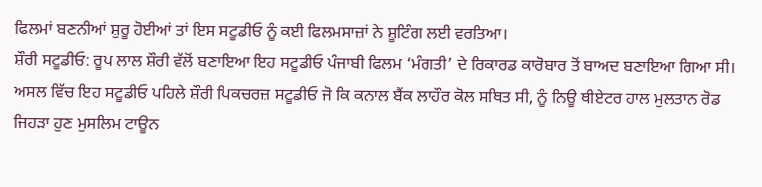ਫਿਲਮਾਂ ਬਣਨੀਆਂ ਸ਼ੁਰੂ ਹੋਈਆਂ ਤਾਂ ਇਸ ਸਟੂਡੀਓ ਨੂੰ ਕਈ ਫਿਲਮਸਾਜ਼ਾਂ ਨੇ ਸ਼ੂਟਿੰਗ ਲਈ ਵਰਤਿਆ।
ਸ਼ੌਰੀ ਸਟੂਡੀਓ: ਰੂਪ ਲਾਲ ਸ਼ੌਰੀ ਵੱਲੋਂ ਬਣਾਇਆ ਇਹ ਸਟੂਡੀਓ ਪੰਜਾਬੀ ਫਿਲਮ ‘ਮੰਗਤੀ’ ਦੇ ਰਿਕਾਰਡ ਕਾਰੋਬਾਰ ਤੋਂ ਬਾਅਦ ਬਣਾਇਆ ਗਿਆ ਸੀ। ਅਸਲ ਵਿੱਚ ਇਹ ਸਟੂਡੀਓ ਪਹਿਲੇ ਸ਼ੌਰੀ ਪਿਕਚਰਜ਼ ਸਟੂਡੀਓ ਜੋ ਕਿ ਕਨਾਲ ਬੈਂਕ ਲਾਹੌਰ ਕੋਲ ਸਥਿਤ ਸੀ, ਨੂੰ ਨਿਊ ਥੀਏਟਰ ਹਾਲ ਮੁਲਤਾਨ ਰੋਡ ਜਿਹੜਾ ਹੁਣ ਮੁਸਲਿਮ ਟਾਊਨ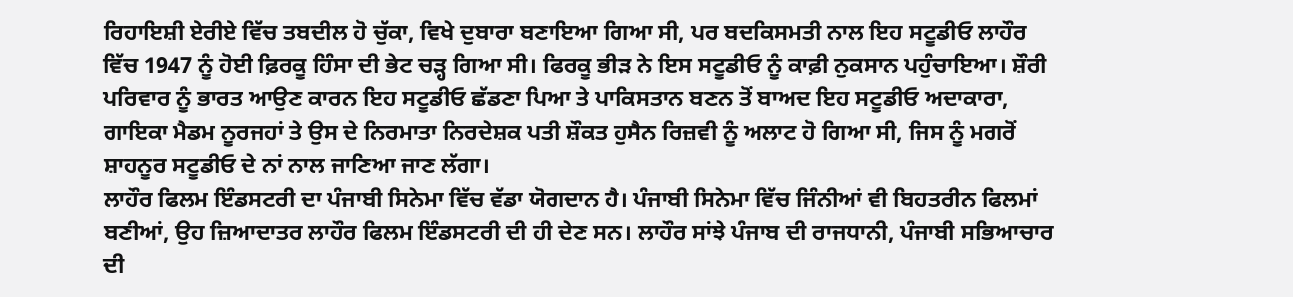ਰਿਹਾਇਸ਼ੀ ਏਰੀਏ ਵਿੱਚ ਤਬਦੀਲ ਹੋ ਚੁੱਕਾ, ਵਿਖੇ ਦੁਬਾਰਾ ਬਣਾਇਆ ਗਿਆ ਸੀ, ਪਰ ਬਦਕਿਸਮਤੀ ਨਾਲ ਇਹ ਸਟੂਡੀਓ ਲਾਹੌਰ ਵਿੱਚ 1947 ਨੂੰ ਹੋਈ ਫ਼ਿਰਕੂ ਹਿੰਸਾ ਦੀ ਭੇਟ ਚੜ੍ਹ ਗਿਆ ਸੀ। ਫਿਰਕੂ ਭੀੜ ਨੇ ਇਸ ਸਟੂਡੀਓ ਨੂੰ ਕਾਫ਼ੀ ਨੁਕਸਾਨ ਪਹੁੰਚਾਇਆ। ਸ਼ੌਰੀ ਪਰਿਵਾਰ ਨੂੰ ਭਾਰਤ ਆਉਣ ਕਾਰਨ ਇਹ ਸਟੂਡੀਓ ਛੱਡਣਾ ਪਿਆ ਤੇ ਪਾਕਿਸਤਾਨ ਬਣਨ ਤੋਂ ਬਾਅਦ ਇਹ ਸਟੂਡੀਓ ਅਦਾਕਾਰਾ, ਗਾਇਕਾ ਮੈਡਮ ਨੂਰਜਹਾਂ ਤੇ ਉਸ ਦੇ ਨਿਰਮਾਤਾ ਨਿਰਦੇਸ਼ਕ ਪਤੀ ਸ਼ੌਕਤ ਹੁਸੈਨ ਰਿਜ਼ਵੀ ਨੂੰ ਅਲਾਟ ਹੋ ਗਿਆ ਸੀ, ਜਿਸ ਨੂੰ ਮਗਰੋਂ ਸ਼ਾਹਨੂਰ ਸਟੂਡੀਓ ਦੇ ਨਾਂ ਨਾਲ ਜਾਣਿਆ ਜਾਣ ਲੱਗਾ।
ਲਾਹੌਰ ਫਿਲਮ ਇੰਡਸਟਰੀ ਦਾ ਪੰਜਾਬੀ ਸਿਨੇਮਾ ਵਿੱਚ ਵੱਡਾ ਯੋਗਦਾਨ ਹੈ। ਪੰਜਾਬੀ ਸਿਨੇਮਾ ਵਿੱਚ ਜਿੰਨੀਆਂ ਵੀ ਬਿਹਤਰੀਨ ਫਿਲਮਾਂ ਬਣੀਆਂ, ਉਹ ਜ਼ਿਆਦਾਤਰ ਲਾਹੌਰ ਫਿਲਮ ਇੰਡਸਟਰੀ ਦੀ ਹੀ ਦੇਣ ਸਨ। ਲਾਹੌਰ ਸਾਂਝੇ ਪੰਜਾਬ ਦੀ ਰਾਜਧਾਨੀ, ਪੰਜਾਬੀ ਸਭਿਆਚਾਰ ਦੀ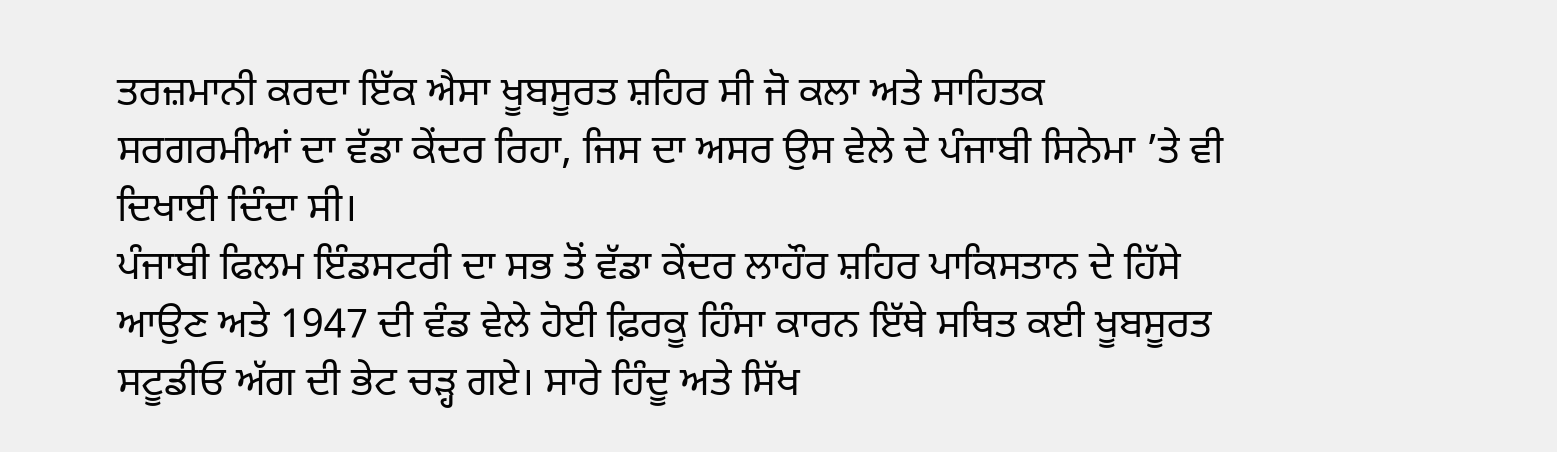ਤਰਜ਼ਮਾਨੀ ਕਰਦਾ ਇੱਕ ਐਸਾ ਖੂਬਸੂਰਤ ਸ਼ਹਿਰ ਸੀ ਜੋ ਕਲਾ ਅਤੇ ਸਾਹਿਤਕ ਸਰਗਰਮੀਆਂ ਦਾ ਵੱਡਾ ਕੇਂਦਰ ਰਿਹਾ, ਜਿਸ ਦਾ ਅਸਰ ਉਸ ਵੇਲੇ ਦੇ ਪੰਜਾਬੀ ਸਿਨੇਮਾ ’ਤੇ ਵੀ ਦਿਖਾਈ ਦਿੰਦਾ ਸੀ।
ਪੰਜਾਬੀ ਫਿਲਮ ਇੰਡਸਟਰੀ ਦਾ ਸਭ ਤੋਂ ਵੱਡਾ ਕੇਂਦਰ ਲਾਹੌਰ ਸ਼ਹਿਰ ਪਾਕਿਸਤਾਨ ਦੇ ਹਿੱਸੇ ਆਉਣ ਅਤੇ 1947 ਦੀ ਵੰਡ ਵੇਲੇ ਹੋਈ ਫ਼ਿਰਕੂ ਹਿੰਸਾ ਕਾਰਨ ਇੱਥੇ ਸਥਿਤ ਕਈ ਖੂਬਸੂਰਤ ਸਟੂਡੀਓ ਅੱਗ ਦੀ ਭੇਟ ਚੜ੍ਹ ਗਏ। ਸਾਰੇ ਹਿੰਦੂ ਅਤੇ ਸਿੱਖ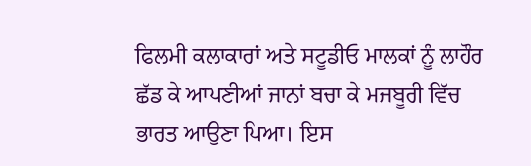ਫਿਲਮੀ ਕਲਾਕਾਰਾਂ ਅਤੇ ਸਟੂਡੀਓ ਮਾਲਕਾਂ ਨੂੰ ਲਾਹੌਰ ਛੱਡ ਕੇ ਆਪਣੀਆਂ ਜਾਨਾਂ ਬਚਾ ਕੇ ਮਜਬੂਰੀ ਵਿੱਚ ਭਾਰਤ ਆਉਣਾ ਪਿਆ। ਇਸ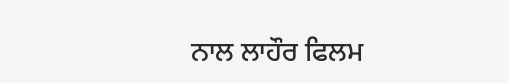ਨਾਲ ਲਾਹੌਰ ਫਿਲਮ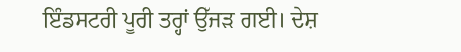ਇੰਡਸਟਰੀ ਪੂਰੀ ਤਰ੍ਹਾਂ ਉੱਜੜ ਗਈ। ਦੇਸ਼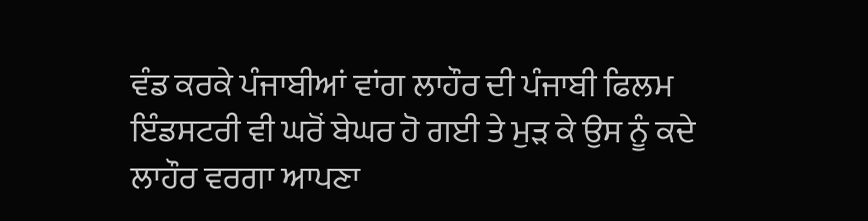ਵੰਡ ਕਰਕੇ ਪੰਜਾਬੀਆਂ ਵਾਂਗ ਲਾਹੌਰ ਦੀ ਪੰਜਾਬੀ ਫਿਲਮ ਇੰਡਸਟਰੀ ਵੀ ਘਰੋਂ ਬੇਘਰ ਹੋ ਗਈ ਤੇ ਮੁੜ ਕੇ ਉਸ ਨੂੰ ਕਦੇ ਲਾਹੌਰ ਵਰਗਾ ਆਪਣਾ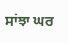ਸਾਂਝਾ ਘਰ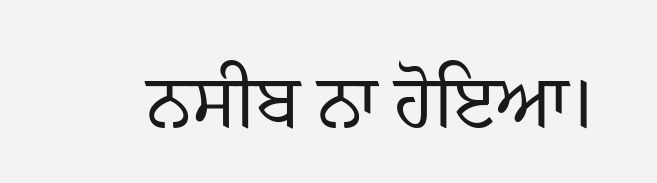ਨਸੀਬ ਨਾ ਹੋਇਆ।